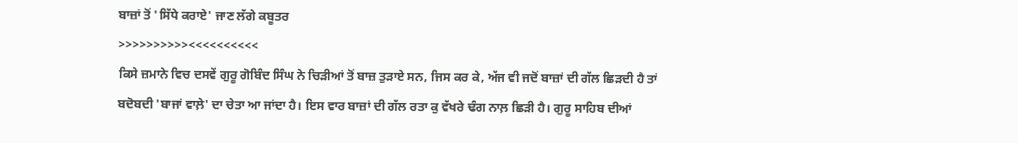ਬਾਜ਼ਾਂ ਤੋਂ 'ਸਿੱਧੇ ਕਰਾਏ' ਜਾਣ ਲੱਗੇ ਕਬੂਤਰ
>>>>>>>>>><<<<<<<<<<
ਕਿਸੇ ਜ਼ਮਾਨੇ ਵਿਚ ਦਸਵੇਂ ਗੁਰੂ ਗੋਬਿੰਦ ਸਿੰਘ ਨੇ ਚਿੜੀਆਂ ਤੋਂ ਬਾਜ਼ ਤੁੜਾਏ ਸਨ, ਜਿਸ ਕਰ ਕੇ, ਅੱਜ ਵੀ ਜਦੋਂ ਬਾਜ਼ਾਂ ਦੀ ਗੱਲ ਛਿੜਦੀ ਹੈ ਤਾਂ ਬਦੋਬਦੀ 'ਬਾਜਾਂ ਵਾਲ਼ੇ' ਦਾ ਚੇਤਾ ਆ ਜਾਂਦਾ ਹੈ। ਇਸ ਵਾਰ ਬਾਜ਼ਾਂ ਦੀ ਗੱਲ ਰਤਾ ਕੁ ਵੱਖਰੇ ਢੰਗ ਨਾਲ਼ ਛਿੜੀ ਹੈ। ਗੁਰੂ ਸਾਹਿਬ ਦੀਆਂ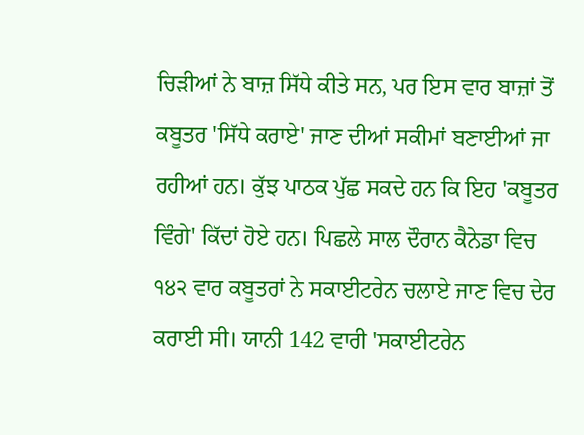ਚਿੜੀਆਂ ਨੇ ਬਾਜ਼ ਸਿੱਧੇ ਕੀਤੇ ਸਨ, ਪਰ ਇਸ ਵਾਰ ਬਾਜ਼ਾਂ ਤੋਂ ਕਬੂਤਰ 'ਸਿੱਧੇ ਕਰਾਏ' ਜਾਣ ਦੀਆਂ ਸਕੀਮਾਂ ਬਣਾਈਆਂ ਜਾ ਰਹੀਆਂ ਹਨ। ਕੁੱਝ ਪਾਠਕ ਪੁੱਛ ਸਕਦੇ ਹਨ ਕਿ ਇਹ 'ਕਬੂਤਰ ਵਿੰਗੇ' ਕਿੱਦਾਂ ਹੋਏ ਹਨ। ਪਿਛਲੇ ਸਾਲ ਦੌਰਾਨ ਕੈਨੇਡਾ ਵਿਚ ੧੪੨ ਵਾਰ ਕਬੂਤਰਾਂ ਨੇ ਸਕਾਈਟਰੇਨ ਚਲਾਏ ਜਾਣ ਵਿਚ ਦੇਰ ਕਰਾਈ ਸੀ। ਯਾਨੀ 142 ਵਾਰੀ 'ਸਕਾਈਟਰੇਨ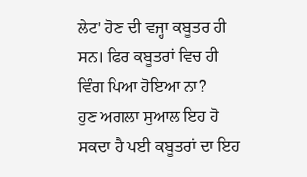ਲੇਟ' ਹੋਣ ਦੀ ਵਜ੍ਹਾ ਕਬੂਤਰ ਹੀ ਸਨ। ਫਿਰ ਕਬੂਤਰਾਂ ਵਿਚ ਹੀ ਵਿੰਗ ਪਿਆ ਹੋਇਆ ਨਾ?
ਹੁਣ ਅਗਲਾ ਸੁਆਲ ਇਹ ਹੋ ਸਕਦਾ ਹੈ ਪਈ ਕਬੂਤਰਾਂ ਦਾ ਇਹ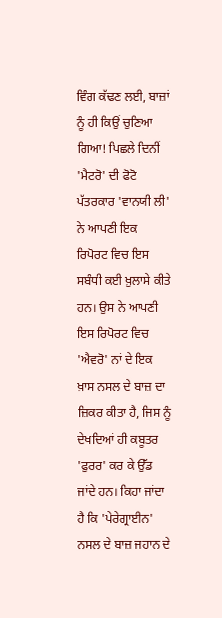ਵਿੰਗ ਕੱਢਣ ਲਈ, ਬਾਜ਼ਾਂ ਨੂੰ ਹੀ ਕਿਉਂ ਚੁਣਿਆ ਗਿਆ! ਪਿਛਲੇ ਦਿਨੀਂ 'ਮੈਟਰੋ' ਦੀ ਫੋਟੋ ਪੱਤਰਕਾਰ 'ਵਾਨਯੀ ਲੀ' ਨੇ ਆਪਣੀ ਇਕ ਰਿਪੋਰਟ ਵਿਚ ਇਸ ਸਬੰਧੀ ਕਈ ਖ਼ੁਲਾਸੇ ਕੀਤੇ ਹਨ। ਉਸ ਨੇ ਆਪਣੀ ਇਸ ਰਿਪੋਰਟ ਵਿਚ 'ਐਵਰੋ' ਨਾਂ ਦੇ ਇਕ ਖ਼ਾਸ ਨਸਲ ਦੇ ਬਾਜ਼ ਦਾ ਜ਼ਿਕਰ ਕੀਤਾ ਹੈ, ਜਿਸ ਨੂੰ ਦੇਖਦਿਆਂ ਹੀ ਕਬੂਤਰ 'ਫੁਰਰ' ਕਰ ਕੇ ਉੱਡ ਜਾਂਦੇ ਹਨ। ਕਿਹਾ ਜਾਂਦਾ ਹੈ ਕਿ 'ਪੇਰੇਗ੍ਰਾਈਨ' ਨਸਲ ਦੇ ਬਾਜ਼ ਜਹਾਨ ਦੇ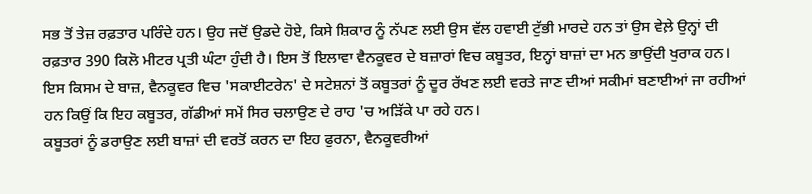ਸਭ ਤੋਂ ਤੇਜ਼ ਰਫ਼ਤਾਰ ਪਰਿੰਦੇ ਹਨ। ਉਹ ਜਦੋਂ ਉਡਦੇ ਹੋਏ, ਕਿਸੇ ਸ਼ਿਕਾਰ ਨੂੰ ਨੱਪਣ ਲਈ ਉਸ ਵੱਲ ਹਵਾਈ ਟੁੱਭੀ ਮਾਰਦੇ ਹਨ ਤਾਂ ਉਸ ਵੇਲ਼ੇ ਉਨ੍ਹਾਂ ਦੀ ਰਫ਼ਤਾਰ 390 ਕਿਲੋ ਮੀਟਰ ਪ੍ਰਤੀ ਘੰਟਾ ਹੁੰਦੀ ਹੈ। ਇਸ ਤੋਂ ਇਲਾਵਾ ਵੈਨਕੂਵਰ ਦੇ ਬਜ਼ਾਰਾਂ ਵਿਚ ਕਬੂਤਰ, ਇਨ੍ਹਾਂ ਬਾਜ਼ਾਂ ਦਾ ਮਨ ਭਾਉਂਦੀ ਖੁਰਾਕ ਹਨ। ਇਸ ਕਿਸਮ ਦੇ ਬਾਜ਼, ਵੈਨਕੂਵਰ ਵਿਚ 'ਸਕਾਈਟਰੇਨ' ਦੇ ਸਟੇਸ਼ਨਾਂ ਤੋਂ ਕਬੂਤਰਾਂ ਨੂੰ ਦੂਰ ਰੱਖਣ ਲਈ ਵਰਤੇ ਜਾਣ ਦੀਆਂ ਸਕੀਮਾਂ ਬਣਾਈਆਂ ਜਾ ਰਹੀਆਂ ਹਨ ਕਿਉਂ ਕਿ ਇਹ ਕਬੂਤਰ, ਗੱਡੀਆਂ ਸਮੇਂ ਸਿਰ ਚਲਾਉਣ ਦੇ ਰਾਹ 'ਚ ਅੜਿੱਕੇ ਪਾ ਰਹੇ ਹਨ।
ਕਬੂਤਰਾਂ ਨੂੰ ਡਰਾਉਣ ਲਈ ਬਾਜ਼ਾਂ ਦੀ ਵਰਤੋਂ ਕਰਨ ਦਾ ਇਹ ਫੁਰਨਾ, ਵੈਨਕੂਵਰੀਆਂ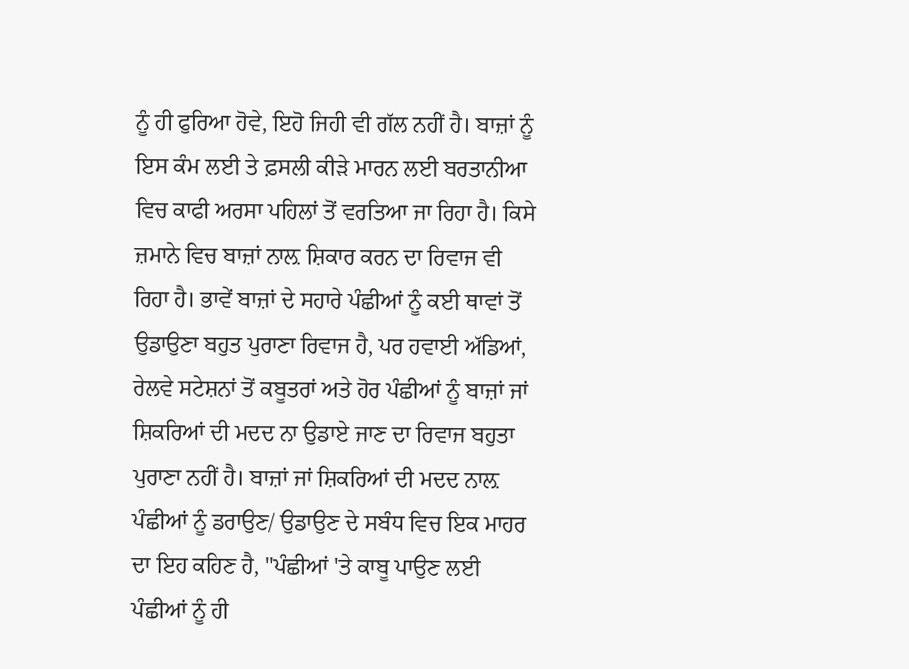ਨੂੰ ਹੀ ਫੁਰਿਆ ਹੋਵੇ, ਇਹੋ ਜਿਹੀ ਵੀ ਗੱਲ ਨਹੀਂ ਹੈ। ਬਾਜ਼ਾਂ ਨੂੰ ਇਸ ਕੰਮ ਲਈ ਤੇ ਫ਼ਸਲੀ ਕੀੜੇ ਮਾਰਨ ਲਈ ਬਰਤਾਨੀਆ ਵਿਚ ਕਾਫੀ ਅਰਸਾ ਪਹਿਲਾਂ ਤੋਂ ਵਰਤਿਆ ਜਾ ਰਿਹਾ ਹੈ। ਕਿਸੇ ਜ਼ਮਾਨੇ ਵਿਚ ਬਾਜ਼ਾਂ ਨਾਲ਼ ਸ਼ਿਕਾਰ ਕਰਨ ਦਾ ਰਿਵਾਜ ਵੀ ਰਿਹਾ ਹੈ। ਭਾਵੇਂ ਬਾਜ਼ਾਂ ਦੇ ਸਹਾਰੇ ਪੰਛੀਆਂ ਨੂੰ ਕਈ ਥਾਵਾਂ ਤੋਂ ਉਡਾਉਣਾ ਬਹੁਤ ਪੁਰਾਣਾ ਰਿਵਾਜ ਹੈ, ਪਰ ਹਵਾਈ ਅੱਡਿਆਂ, ਰੇਲਵੇ ਸਟੇਸ਼ਨਾਂ ਤੋਂ ਕਬੂਤਰਾਂ ਅਤੇ ਹੋਰ ਪੰਛੀਆਂ ਨੂੰ ਬਾਜ਼ਾਂ ਜਾਂ ਸ਼ਿਕਰਿਆਂ ਦੀ ਮਦਦ ਨਾ ਉਡਾਏ ਜਾਣ ਦਾ ਰਿਵਾਜ ਬਹੁਤਾ ਪੁਰਾਣਾ ਨਹੀਂ ਹੈ। ਬਾਜ਼ਾਂ ਜਾਂ ਸ਼ਿਕਰਿਆਂ ਦੀ ਮਦਦ ਨਾਲ਼ ਪੰਛੀਆਂ ਨੂੰ ਡਰਾਉਣ/ ਉਡਾਉਣ ਦੇ ਸਬੰਧ ਵਿਚ ਇਕ ਮਾਹਰ ਦਾ ਇਹ ਕਹਿਣ ਹੈ, "ਪੰਛੀਆਂ 'ਤੇ ਕਾਬੂ ਪਾਉਣ ਲਈ ਪੰਛੀਆਂ ਨੂੰ ਹੀ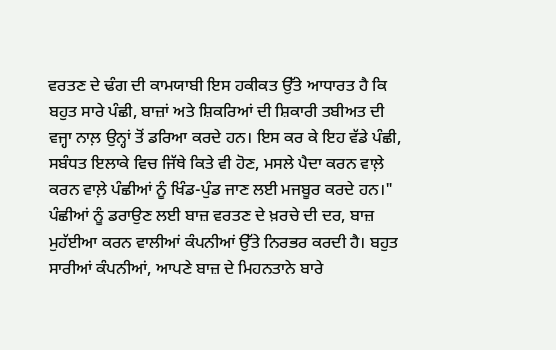ਵਰਤਣ ਦੇ ਢੰਗ ਦੀ ਕਾਮਯਾਬੀ ਇਸ ਹਕੀਕਤ ਉੱਤੇ ਆਧਾਰਤ ਹੈ ਕਿ ਬਹੁਤ ਸਾਰੇ ਪੰਛੀ, ਬਾਜ਼ਾਂ ਅਤੇ ਸ਼ਿਕਰਿਆਂ ਦੀ ਸ਼ਿਕਾਰੀ ਤਬੀਅਤ ਦੀ ਵਜ੍ਹਾ ਨਾਲ਼ ਉਨ੍ਹਾਂ ਤੋਂ ਡਰਿਆ ਕਰਦੇ ਹਨ। ਇਸ ਕਰ ਕੇ ਇਹ ਵੱਡੇ ਪੰਛੀ, ਸਬੰਧਤ ਇਲਾਕੇ ਵਿਚ ਜਿੱਥੇ ਕਿਤੇ ਵੀ ਹੋਣ, ਮਸਲੇ ਪੈਦਾ ਕਰਨ ਵਾਲ਼ੇ ਕਰਨ ਵਾਲ਼ੇ ਪੰਛੀਆਂ ਨੂੰ ਖਿੰਡ-ਪੁੰਡ ਜਾਣ ਲਈ ਮਜਬੂਰ ਕਰਦੇ ਹਨ।"
ਪੰਛੀਆਂ ਨੂੰ ਡਰਾਉਣ ਲਈ ਬਾਜ਼ ਵਰਤਣ ਦੇ ਖ਼ਰਚੇ ਦੀ ਦਰ, ਬਾਜ਼ ਮੁਹੱਈਆ ਕਰਨ ਵਾਲੀਆਂ ਕੰਪਨੀਆਂ ਉੱਤੇ ਨਿਰਭਰ ਕਰਦੀ ਹੈ। ਬਹੁਤ ਸਾਰੀਆਂ ਕੰਪਨੀਆਂ, ਆਪਣੇ ਬਾਜ਼ ਦੇ ਮਿਹਨਤਾਨੇ ਬਾਰੇ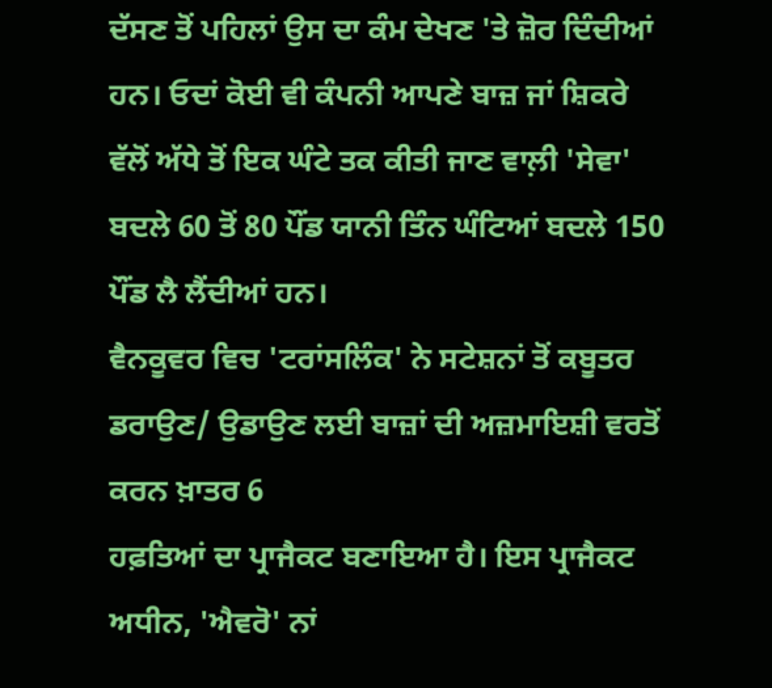ਦੱਸਣ ਤੋਂ ਪਹਿਲਾਂ ਉਸ ਦਾ ਕੰਮ ਦੇਖਣ 'ਤੇ ਜ਼ੋਰ ਦਿੰਦੀਆਂ ਹਨ। ਓਦਾਂ ਕੋਈ ਵੀ ਕੰਪਨੀ ਆਪਣੇ ਬਾਜ਼ ਜਾਂ ਸ਼ਿਕਰੇ ਵੱਲੋਂ ਅੱਧੇ ਤੋਂ ਇਕ ਘੰਟੇ ਤਕ ਕੀਤੀ ਜਾਣ ਵਾਲ਼ੀ 'ਸੇਵਾ' ਬਦਲੇ 60 ਤੋਂ 80 ਪੌਂਡ ਯਾਨੀ ਤਿੰਨ ਘੰਟਿਆਂ ਬਦਲੇ 150 ਪੌਂਡ ਲੈ ਲੈਂਦੀਆਂ ਹਨ।
ਵੈਨਕੂਵਰ ਵਿਚ 'ਟਰਾਂਸਲਿੰਕ' ਨੇ ਸਟੇਸ਼ਨਾਂ ਤੋਂ ਕਬੂਤਰ ਡਰਾਉਣ/ ਉਡਾਉਣ ਲਈ ਬਾਜ਼ਾਂ ਦੀ ਅਜ਼ਮਾਇਸ਼ੀ ਵਰਤੋਂ ਕਰਨ ਖ਼ਾਤਰ 6
ਹਫ਼ਤਿਆਂ ਦਾ ਪ੍ਰਾਜੈਕਟ ਬਣਾਇਆ ਹੈ। ਇਸ ਪ੍ਰਾਜੈਕਟ ਅਧੀਨ, 'ਐਵਰੋ' ਨਾਂ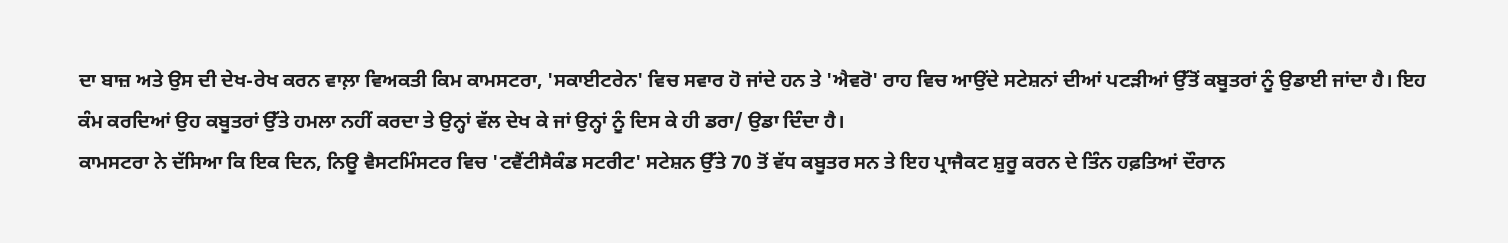ਦਾ ਬਾਜ਼ ਅਤੇ ਉਸ ਦੀ ਦੇਖ-ਰੇਖ ਕਰਨ ਵਾਲ਼ਾ ਵਿਅਕਤੀ ਕਿਮ ਕਾਮਸਟਰਾ, 'ਸਕਾਈਟਰੇਨ' ਵਿਚ ਸਵਾਰ ਹੋ ਜਾਂਦੇ ਹਨ ਤੇ 'ਐਵਰੋ' ਰਾਹ ਵਿਚ ਆਉਂਦੇ ਸਟੇਸ਼ਨਾਂ ਦੀਆਂ ਪਟੜੀਆਂ ਉੱਤੋਂ ਕਬੂਤਰਾਂ ਨੂੰ ਉਡਾਈ ਜਾਂਦਾ ਹੈ। ਇਹ ਕੰਮ ਕਰਦਿਆਂ ਉਹ ਕਬੂਤਰਾਂ ਉੱਤੇ ਹਮਲਾ ਨਹੀਂ ਕਰਦਾ ਤੇ ਉਨ੍ਹਾਂ ਵੱਲ ਦੇਖ ਕੇ ਜਾਂ ਉਨ੍ਹਾਂ ਨੂੰ ਦਿਸ ਕੇ ਹੀ ਡਰਾ/ ਉਡਾ ਦਿੰਦਾ ਹੈ।
ਕਾਮਸਟਰਾ ਨੇ ਦੱਸਿਆ ਕਿ ਇਕ ਦਿਨ, ਨਿਊ ਵੈਸਟਮਿੰਸਟਰ ਵਿਚ 'ਟਵੈਂਟੀਸੈਕੰਡ ਸਟਰੀਟ' ਸਟੇਸ਼ਨ ਉੱਤੇ 70 ਤੋਂ ਵੱਧ ਕਬੂਤਰ ਸਨ ਤੇ ਇਹ ਪ੍ਰਾਜੈਕਟ ਸ਼ੁਰੂ ਕਰਨ ਦੇ ਤਿੰਨ ਹਫ਼ਤਿਆਂ ਦੌਰਾਨ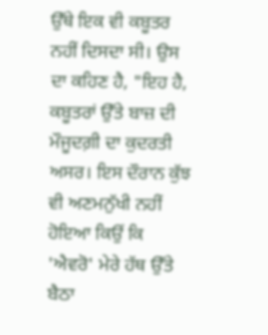ਉੱਥੇ ਇਕ ਵੀ ਕਬੂਤਰ ਨਹੀਂ ਦਿਸਦਾ ਸੀ। ਉਸ ਦਾ ਕਹਿਣ ਹੈ, "ਇਹ ਹੈ, ਕਬੂਤਰਾਂ ਉੱਤੇ ਬਾਜ਼ ਦੀ ਮੌਜੂਦਗ਼ੀ ਦਾ ਕੁਦਰਤੀ ਅਸਰ। ਇਸ ਦੌਰਾਨ ਕੁੱਝ ਵੀ ਅਣਮਨੁੱਖੀ ਨਹੀਂ ਹੋਇਆ ਕਿਉਂ ਕਿ 'ਐਵਰੋ' ਮੇਰੇ ਹੱਥ ਉੱਤੇ ਬੈਠਾ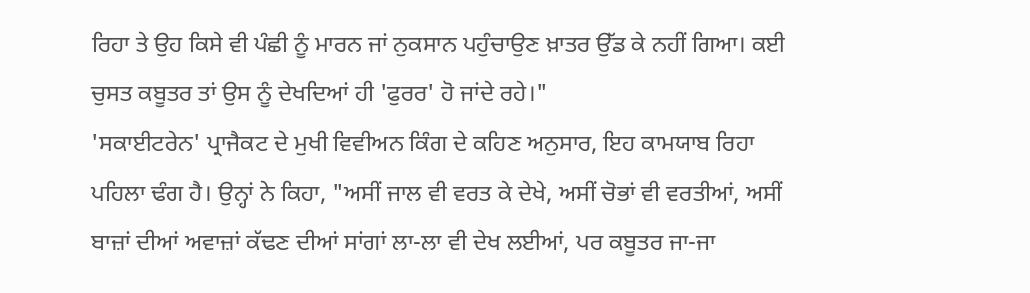ਰਿਹਾ ਤੇ ਉਹ ਕਿਸੇ ਵੀ ਪੰਛੀ ਨੂੰ ਮਾਰਨ ਜਾਂ ਨੁਕਸਾਨ ਪਹੁੰਚਾਉਣ ਖ਼ਾਤਰ ਉੱਡ ਕੇ ਨਹੀਂ ਗਿਆ। ਕਈ ਚੁਸਤ ਕਬੂਤਰ ਤਾਂ ਉਸ ਨੂੰ ਦੇਖਦਿਆਂ ਹੀ 'ਫੁਰਰ' ਹੋ ਜਾਂਦੇ ਰਹੇ।"
'ਸਕਾਈਟਰੇਨ' ਪ੍ਰਾਜੈਕਟ ਦੇ ਮੁਖੀ ਵਿਵੀਅਨ ਕਿੰਗ ਦੇ ਕਹਿਣ ਅਨੁਸਾਰ, ਇਹ ਕਾਮਯਾਬ ਰਿਹਾ ਪਹਿਲਾ ਢੰਗ ਹੈ। ਉਨ੍ਹਾਂ ਨੇ ਕਿਹਾ, "ਅਸੀਂ ਜਾਲ ਵੀ ਵਰਤ ਕੇ ਦੇਖੇ, ਅਸੀਂ ਚੋਭਾਂ ਵੀ ਵਰਤੀਆਂ, ਅਸੀਂ ਬਾਜ਼ਾਂ ਦੀਆਂ ਅਵਾਜ਼ਾਂ ਕੱਢਣ ਦੀਆਂ ਸਾਂਗਾਂ ਲਾ-ਲਾ ਵੀ ਦੇਖ ਲਈਆਂ, ਪਰ ਕਬੂਤਰ ਜਾ-ਜਾ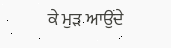ਕੇ ਮੁੜ ਆਉਂਦੇ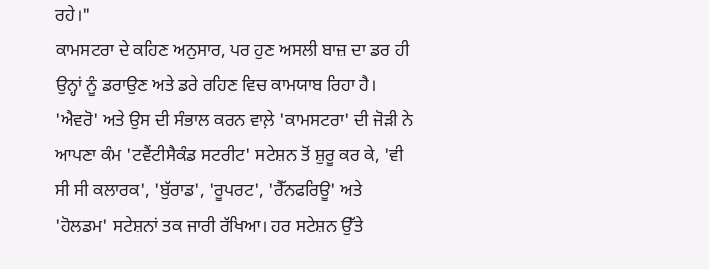ਰਹੇ।"
ਕਾਮਸਟਰਾ ਦੇ ਕਹਿਣ ਅਨੁਸਾਰ, ਪਰ ਹੁਣ ਅਸਲੀ ਬਾਜ਼ ਦਾ ਡਰ ਹੀ ਉਨ੍ਹਾਂ ਨੂੰ ਡਰਾਉਣ ਅਤੇ ਡਰੇ ਰਹਿਣ ਵਿਚ ਕਾਮਯਾਬ ਰਿਹਾ ਹੈ। 'ਐਵਰੋ' ਅਤੇ ਉਸ ਦੀ ਸੰਭਾਲ ਕਰਨ ਵਾਲ਼ੇ 'ਕਾਮਸਟਰਾ' ਦੀ ਜੋੜੀ ਨੇ ਆਪਣਾ ਕੰਮ 'ਟਵੈਂਟੀਸੈਕੰਡ ਸਟਰੀਟ' ਸਟੇਸ਼ਨ ਤੋਂ ਸ਼ੁਰੂ ਕਰ ਕੇ, 'ਵੀ ਸੀ ਸੀ ਕਲਾਰਕ', 'ਬੁੱਰਾਡ', 'ਰੂਪਰਟ', 'ਰੈੱਨਫਰਿਊ' ਅਤੇ 'ਹੋਲਡਮ' ਸਟੇਸ਼ਨਾਂ ਤਕ ਜਾਰੀ ਰੱਖਿਆ। ਹਰ ਸਟੇਸ਼ਨ ਉੱਤੇ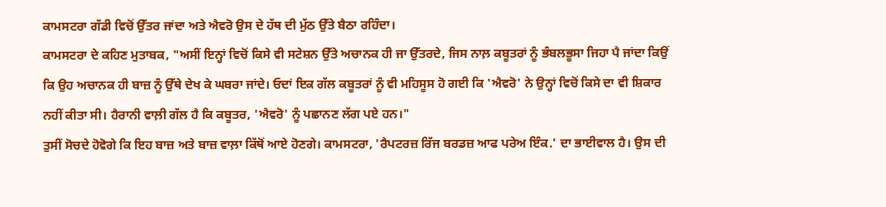ਕਾਮਸਟਰਾ ਗੱਡੀ ਵਿਚੋਂ ਉੱਤਰ ਜਾਂਦਾ ਅਤੇ ਐਵਰੋ ਉਸ ਦੇ ਹੱਥ ਦੀ ਮੁੱਠ ਉੱਤੇ ਬੈਠਾ ਰਹਿੰਦਾ।
ਕਾਮਸਟਰਾ ਦੇ ਕਹਿਣ ਮੁਤਾਬਕ, "ਅਸੀਂ ਇਨ੍ਹਾਂ ਵਿਚੋਂ ਕਿਸੇ ਵੀ ਸਟੇਸ਼ਨ ਉੱਤੇ ਅਚਾਨਕ ਹੀ ਜਾ ਉੱਤਰਦੇ, ਜਿਸ ਨਾਲ਼ ਕਬੂਤਰਾਂ ਨੂੰ ਭੰਬਲਭੂਸਾ ਜਿਹਾ ਪੈ ਜਾਂਦਾ ਕਿਉਂ ਕਿ ਉਹ ਅਚਾਨਕ ਹੀ ਬਾਜ਼ ਨੂੰ ਉੱਥੇ ਦੇਖ ਕੇ ਘਬਰਾ ਜਾਂਦੇ। ਓਦਾਂ ਇਕ ਗੱਲ ਕਬੂਤਰਾਂ ਨੂੰ ਵੀ ਮਹਿਸੂਸ ਹੋ ਗਈ ਕਿ 'ਐਵਰੋ' ਨੇ ਉਨ੍ਹਾਂ ਵਿਚੋਂ ਕਿਸੇ ਦਾ ਵੀ ਸ਼ਿਕਾਰ ਨਹੀਂ ਕੀਤਾ ਸੀ। ਹੈਰਾਨੀ ਵਾਲ਼ੀ ਗੱਲ ਹੈ ਕਿ ਕਬੂਤਰ, 'ਐਵਰੋ' ਨੂੰ ਪਛਾਨਣ ਲੱਗ ਪਏ ਹਨ।"
ਤੁਸੀਂ ਸੋਚਦੇ ਹੋਵੋਗੇ ਕਿ ਇਹ ਬਾਜ਼ ਅਤੇ ਬਾਜ਼ ਵਾਲ਼ਾ ਕਿੱਥੋਂ ਆਏ ਹੋਣਗੇ। ਕਾਮਸਟਰਾ, 'ਰੈਪਟਰਜ਼ ਰਿੱਜ ਬਰਡਜ਼ ਆਫ ਪਰੇਅ ਇੰਕ.' ਦਾ ਭਾਈਵਾਲ ਹੈ। ਉਸ ਦੀ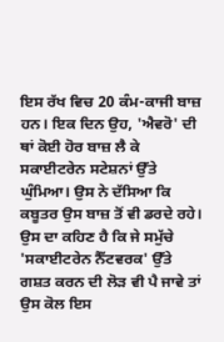ਇਸ ਰੱਖ ਵਿਚ 20 ਕੰਮ-ਕਾਜੀ ਬਾਜ਼ ਹਨ। ਇਕ ਦਿਨ ਉਹ, 'ਐਵਰੋ' ਦੀ ਥਾਂ ਕੋਈ ਹੋਰ ਬਾਜ਼ ਲੈ ਕੇ ਸਕਾਈਟਰੇਨ ਸਟੇਸ਼ਨਾਂ ਉੱਤੇ ਘੁੰਮਿਆ। ਉਸ ਨੇ ਦੱਸਿਆ ਕਿ ਕਬੂਤਰ ਉਸ ਬਾਜ਼ ਤੋਂ ਵੀ ਡਰਦੇ ਰਹੇ। ਉਸ ਦਾ ਕਹਿਣ ਹੈ ਕਿ ਜੇ ਸਮੁੱਚੇ 'ਸਕਾਈਟਰੇਨ ਨੈੱਟਵਰਕ' ਉੱਤੇ ਗਸ਼ਤ ਕਰਨ ਦੀ ਲੋੜ ਵੀ ਪੈ ਜਾਵੇ ਤਾਂ ਉਸ ਕੋਲ ਇਸ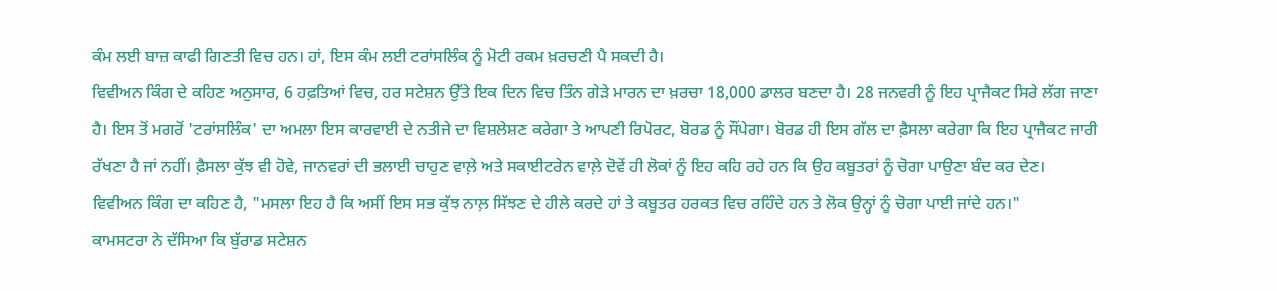ਕੰਮ ਲਈ ਬਾਜ਼ ਕਾਫੀ ਗਿਣਤੀ ਵਿਚ ਹਨ। ਹਾਂ, ਇਸ ਕੰਮ ਲਈ ਟਰਾਂਸਲਿੰਕ ਨੂੰ ਮੋਟੀ ਰਕਮ ਖ਼ਰਚਣੀ ਪੈ ਸਕਦੀ ਹੈ।
ਵਿਵੀਅਨ ਕਿੰਗ ਦੇ ਕਹਿਣ ਅਨੁਸਾਰ, 6 ਹਫ਼ਤਿਆਂ ਵਿਚ, ਹਰ ਸਟੇਸ਼ਨ ਉੱਤੇ ਇਕ ਦਿਨ ਵਿਚ ਤਿੰਨ ਗੇੜੇ ਮਾਰਨ ਦਾ ਖ਼ਰਚਾ 18,000 ਡਾਲਰ ਬਣਦਾ ਹੈ। 28 ਜਨਵਰੀ ਨੂੰ ਇਹ ਪ੍ਰਾਜੈਕਟ ਸਿਰੇ ਲੱਗ ਜਾਣਾ ਹੈ। ਇਸ ਤੋਂ ਮਗਰੋਂ 'ਟਰਾਂਸਲਿੰਕ' ਦਾ ਅਮਲਾ ਇਸ ਕਾਰਵਾਈ ਦੇ ਨਤੀਜੇ ਦਾ ਵਿਸ਼ਲੇਸ਼ਣ ਕਰੇਗਾ ਤੇ ਆਪਣੀ ਰਿਪੋਰਟ, ਬੋਰਡ ਨੂੰ ਸੌਂਪੇਗਾ। ਬੋਰਡ ਹੀ ਇਸ ਗੱਲ ਦਾ ਫ਼ੈਸਲਾ ਕਰੇਗਾ ਕਿ ਇਹ ਪ੍ਰਾਜੈਕਟ ਜਾਰੀ ਰੱਖਣਾ ਹੈ ਜਾਂ ਨਹੀਂ। ਫ਼ੈਸਲਾ ਕੁੱਝ ਵੀ ਹੋਵੇ, ਜਾਨਵਰਾਂ ਦੀ ਭਲਾਈ ਚਾਹੁਣ ਵਾਲ਼ੇ ਅਤੇ ਸਕਾਈਟਰੇਨ ਵਾਲ਼ੇ ਦੋਵੇਂ ਹੀ ਲੋਕਾਂ ਨੂੰ ਇਹ ਕਹਿ ਰਹੇ ਹਨ ਕਿ ਉਹ ਕਬੂਤਰਾਂ ਨੂੰ ਚੋਗਾ ਪਾਉਣਾ ਬੰਦ ਕਰ ਦੇਣ।
ਵਿਵੀਅਨ ਕਿੰਗ ਦਾ ਕਹਿਣ ਹੈ, "ਮਸਲਾ ਇਹ ਹੈ ਕਿ ਅਸੀਂ ਇਸ ਸਭ ਕੁੱਝ ਨਾਲ਼ ਸਿੱਝਣ ਦੇ ਹੀਲੇ ਕਰਦੇ ਹਾਂ ਤੇ ਕਬੂਤਰ ਹਰਕਤ ਵਿਚ ਰਹਿੰਦੇ ਹਨ ਤੇ ਲੋਕ ਉਨ੍ਹਾਂ ਨੂੰ ਚੋਗਾ ਪਾਈ ਜਾਂਦੇ ਹਨ।"
ਕਾਮਸਟਰਾ ਨੇ ਦੱਸਿਆ ਕਿ ਬੁੱਰਾਡ ਸਟੇਸ਼ਨ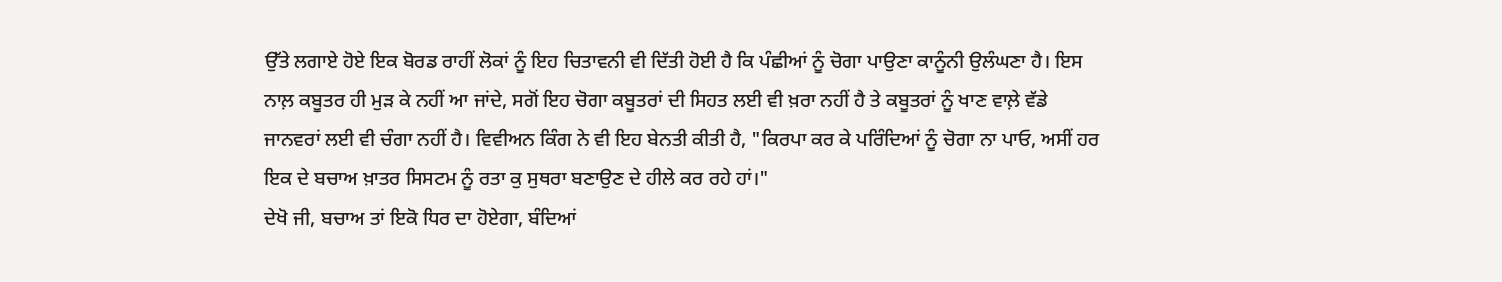ਉੱਤੇ ਲਗਾਏ ਹੋਏ ਇਕ ਬੋਰਡ ਰਾਹੀਂ ਲੋਕਾਂ ਨੂੰ ਇਹ ਚਿਤਾਵਨੀ ਵੀ ਦਿੱਤੀ ਹੋਈ ਹੈ ਕਿ ਪੰਛੀਆਂ ਨੂੰ ਚੋਗਾ ਪਾਉਣਾ ਕਾਨੂੰਨੀ ਉਲੰਘਣਾ ਹੈ। ਇਸ ਨਾਲ਼ ਕਬੂਤਰ ਹੀ ਮੁੜ ਕੇ ਨਹੀਂ ਆ ਜਾਂਦੇ, ਸਗੋਂ ਇਹ ਚੋਗਾ ਕਬੂਤਰਾਂ ਦੀ ਸਿਹਤ ਲਈ ਵੀ ਖ਼ਰਾ ਨਹੀਂ ਹੈ ਤੇ ਕਬੂਤਰਾਂ ਨੂੰ ਖਾਣ ਵਾਲ਼ੇ ਵੱਡੇ ਜਾਨਵਰਾਂ ਲਈ ਵੀ ਚੰਗਾ ਨਹੀਂ ਹੈ। ਵਿਵੀਅਨ ਕਿੰਗ ਨੇ ਵੀ ਇਹ ਬੇਨਤੀ ਕੀਤੀ ਹੈ, "ਕਿਰਪਾ ਕਰ ਕੇ ਪਰਿੰਦਿਆਂ ਨੂੰ ਚੋਗਾ ਨਾ ਪਾਓ, ਅਸੀਂ ਹਰ ਇਕ ਦੇ ਬਚਾਅ ਖ਼ਾਤਰ ਸਿਸਟਮ ਨੂੰ ਰਤਾ ਕੁ ਸੁਥਰਾ ਬਣਾਉਣ ਦੇ ਹੀਲੇ ਕਰ ਰਹੇ ਹਾਂ।"
ਦੇਖੋ ਜੀ, ਬਚਾਅ ਤਾਂ ਇਕੋ ਧਿਰ ਦਾ ਹੋਏਗਾ, ਬੰਦਿਆਂ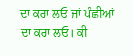ਦਾ ਕਰਾ ਲਓ ਜਾਂ ਪੰਛੀਆਂ ਦਾ ਕਰਾ ਲਓ। ਕੀ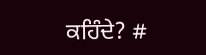ਕਹਿੰਦੇ? #